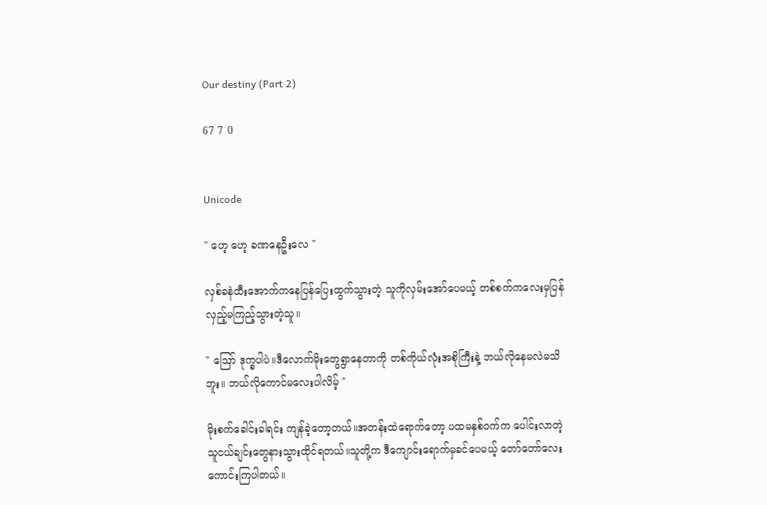Our destiny (Part 2)

67 7 0


Unicode

" ဟေ့ ဟေ့ ခဏနေဦးလေ "

လှစ်ခနဲထီးအောက်ကနေပြန်ပြေးထွက်သွားတဲ့ သူကိုလှမ်းအော်ပေမယ့် တစ်စက်ကလေးမှပြန်လှည့်မကြည့်သွားတဲ့သူ။

" ဪ ဒုက္ခပါပဲ။ဒီလောက်မိုးတွေရွာနေတာကို တစ်ကိုယ်လုံးအစိုကြီးနဲ့ ဘယ်လိုနေမလဲမသိဘူး။ ဘယ်လိုကောင်မလေးပါလိမ့် "

မိုးစက်ခေါင်းခါရင်း ကျန်ခဲ့တော့တယ်။အတန်းထဲရောက်တော့ ပထမနှစ်ဝက်က ပေါင်းလာတဲ့သူ‌ငယ်ချင်းတွေနားသွားထိုင်ရတယ်။သူတို့က ဒီကျောင်းရောက်မှခင်‌ပေမယ့် တော်တော်လေးကောင်းကြပါတယ်။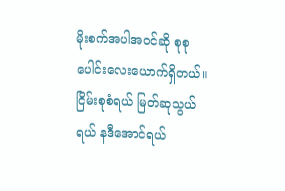မိုးစက်အပါအဝင်ဆို စုစုပေါင်းလေးယောက်ရှိတယ်။ ငြိမ်းစုစံရယ် မြတ်ဆုသွယ်ရယ် နဒီအောင်ရယ်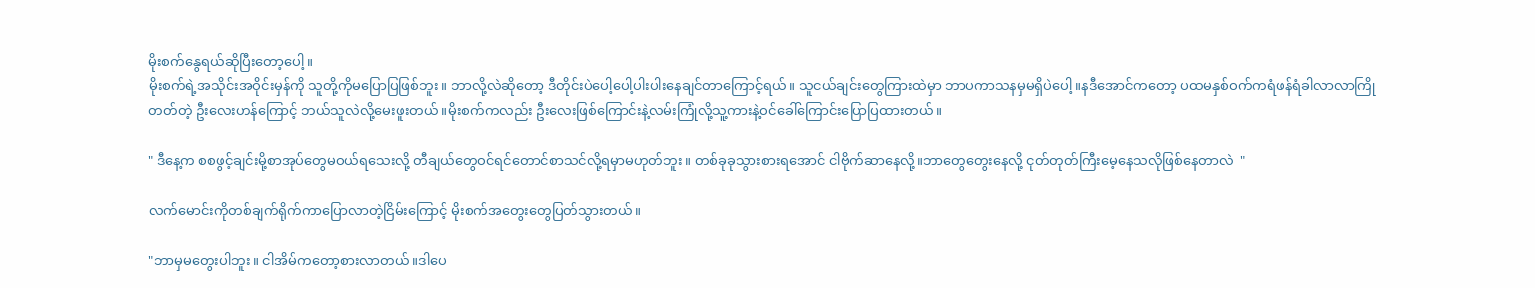မိုးစက်နွေရယ်ဆိုပြီးတော့ပေါ့။
မိုးစက်ရဲ့အသိုင်းအဝိုင်းမှန်ကို သူတို့ကိုမပြောပြဖြစ်ဘူး။ ဘာလို့လဲဆိုတော့ ဒီတိုင်းပဲပေါ့ပေါ့ပါးပါးနေချင်တာကြောင့်ရယ်။ သူငယ်ချင်းတွေကြားထဲမှာ ဘာပကာသနမှမရှိပဲပေါ့။နဒီအောင်ကတော့ ပထမနှစ်ဝက်ကရံဖန်ရံခါလာလာကြိုတတ်တဲ့ ဦးလေးဟန်ကြောင့် ဘယ်သူလဲလို့မေးဖူးတယ်။မိုးစက်ကလည်း ဦးလေးဖြစ်ကြောင်းနဲ့လမ်းကြုံလို့သူ့ကားနဲ့ဝင်ခေါ်ကြောင်းပြောပြထားတယ်။

" ဒီနေ့က စစဖွင့်ချင်းမို့စာအုပ်တွေမဝယ်ရသေးလို့ တီချယ်တွေဝင်ရင်တောင်စာသင်လို့ရမှာမဟုတ်ဘူး။ တစ်ခုခုသွားစားရအောင် ငါဗိုက်ဆာနေလို့။ဘာတွေတွေးနေလို့ ငုတ်တုတ်ကြီးမေ့နေသလိုဖြစ်နေတာလဲ  "

လက်မောင်းကိုတစ်ချက်ရိုက်ကာပြောလာတဲ့ငြိမ်းကြောင့် မိုးစက်အတွေးတွေပြတ်သွားတယ်။

"ဘာမှမတွေးပါဘူး။ ငါအိမ်ကတော့စားလာတယ်။ဒါပေ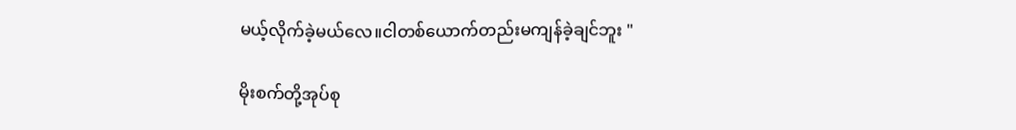မယ့်လိုက်ခဲ့မယ်လေ။ငါတစ်ယောက်တည်းမကျန်ခဲ့ချင်ဘူး "

မိုးစက်တို့အုပ်စု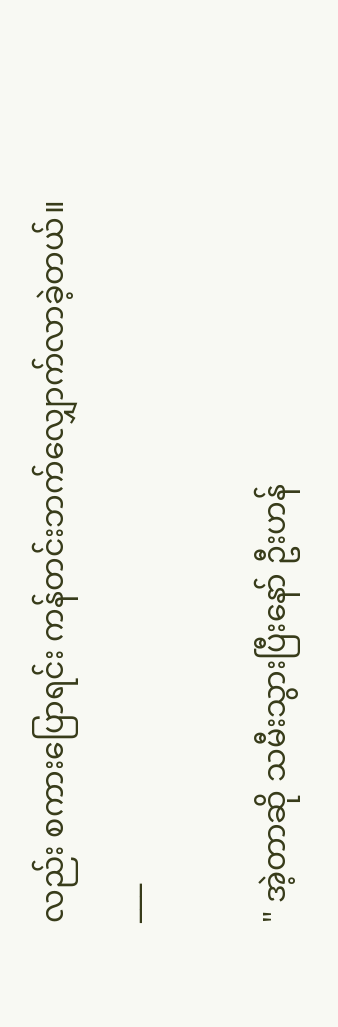လည်း စကား‌ပြောရင်း ကန်တင်းဘက်လျှောက်လာခဲ့တယ်။
___

" အဲ့တာဆို သမီးသွားပြီးနော် ဦးဟန်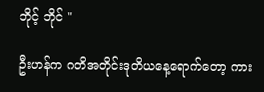ဘိုင့် ဘိုင် "

ဦးဟန်က ဂတိအတိုင်းဒုတိယနေ့ရောက်တော့ ကား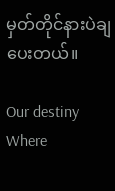မှတ်တိုင်နားပဲချပေးတယ်။

Our destiny Where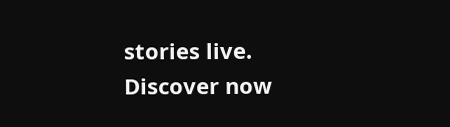stories live. Discover now